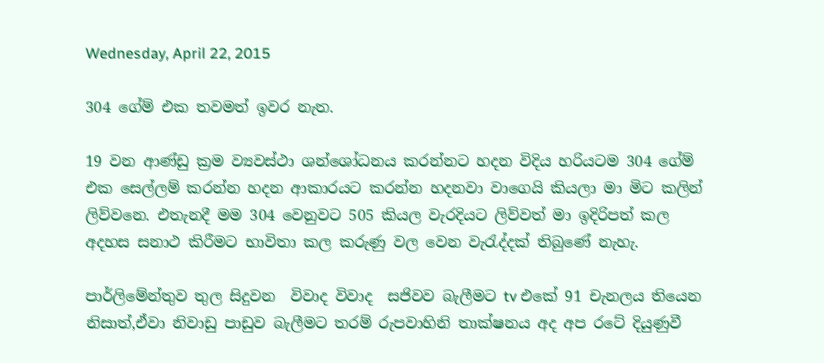Wednesday, April 22, 2015

304 ගේම් එක තවමත් ඉවර නැත.

19 වන ආණ්ඩු ක්‍රම ව්‍යවස්ථා ශන්ශෝධනය කරන්නට හදන විදිය හරියටම 304 ගේම් එක සෙල්ලම් කරන්න හදන ආකාරයට කරන්න හදනවා වාගෙයි කියලා මා මිට කලින් ලිව්වනෙ. එතැනදී මම 304 වෙනුවට 505 කියල වැරදියට ලිව්වත් මා ඉදිරිපත් කල  අදහස සනාථ කිරීමට භාවිතා කල කරුණු වල වෙන වැරැද්දක් තිබුණේ නැහැ.

පාර්ලිමේන්තුව තුල සිදුවන  විවාද විවාද  සජිවව බැලීමට tv එකේ 91 චැනලය තියෙන නිසාත්,ඒවා නිවාඩු පාඩුව බැලීමට තරම් රුපවාහිනි තාක්ෂනය අද අප රටේ දියුණුවී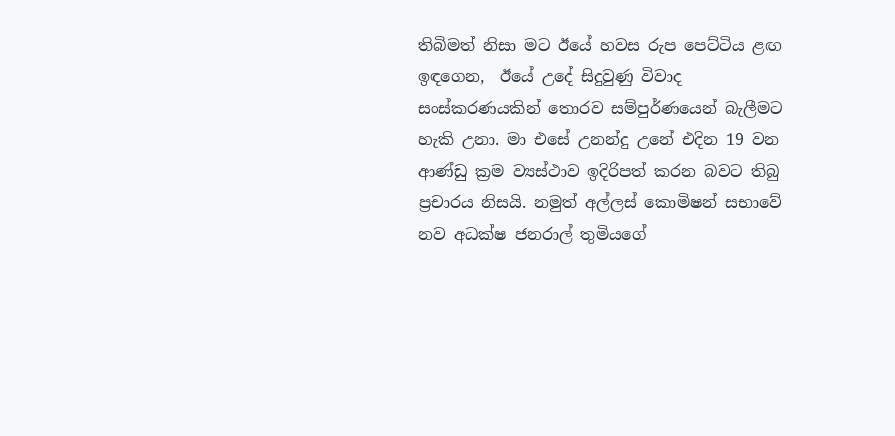තිබිමත් නිසා මට ඊයේ හවස රුප පෙට්ටිය ළඟ ඉඳගෙන,  ඊයේ උදේ සිදුවුණු විවාද සංස්කරණයකින් තොරව සම්පුර්ණයෙන් බැලීමට හැකි උනා. මා එසේ උනන්දු උනේ එදින 19 වන ආණ්ඩු ක්‍රම ව්‍යස්ථාව ඉදිරිපත් කරන බවට තිබු ප්‍රචාරය නිසයි. නමුත් අල්ලස් කොමිෂන් සභාවේ නව අධක්ෂ ජනරාල් තුමියගේ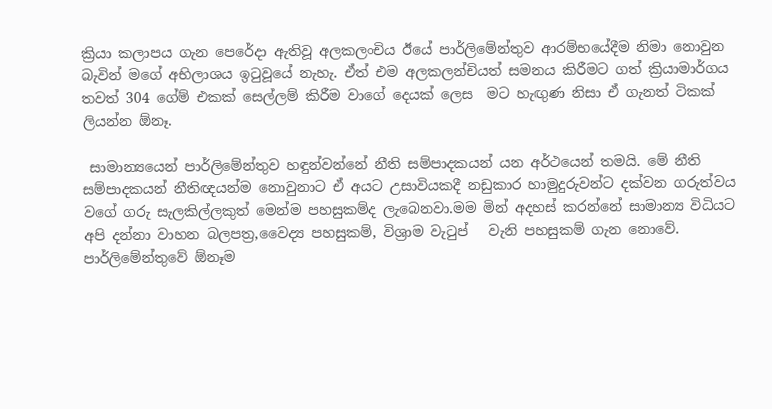ක්‍රියා කලාපය ගැන පෙරේදා ඇතිවූ අලකලංචිය ඊයේ පාර්ලිමේන්තුව ආරම්භයේදීම නිමා නොවුන  බැවින් මගේ අභිලාශය ඉටුවූයේ නැහැ. ඒත් එම අලකලන්චියත් සමනය කිරීමට ගත් ක්‍රියාමාර්ගය තවත් 304 ගේම් එකක් සෙල්ලම් කිරීම වාගේ දෙයක් ලෙස  මට හැඟුණ නිසා ඒ ගැනත් ටිකක් ලියන්න ඕනෑ.

 සාමාන්‍යයෙන් පාර්ලිමේන්තුව හඳුන්වන්නේ නීති සම්පාදකයන් යන අර්ථයෙන් තමයි. මේ නීති සම්පාදකයන් නීතිඥයන්ම නොවුනාට ඒ අයට උසාවියකදී නඩුකාර හාමුදුරුවන්ට දක්වන ගරුත්වය වගේ ගරු සැලකිල්ලකුත් මෙන්ම පහසුකම්ද ලැබෙනවා.මම මින් අදහස් කරන්නේ සාමාන්‍ය විධියට අපි දන්නා වාහන බලපත්‍ර,වෛද්‍ය පහසුකම්, විශ්‍රාම වැටුප්   වැනි පහසුකම් ගැන නොවේ. පාර්ලිමේන්තුවේ ඕනෑම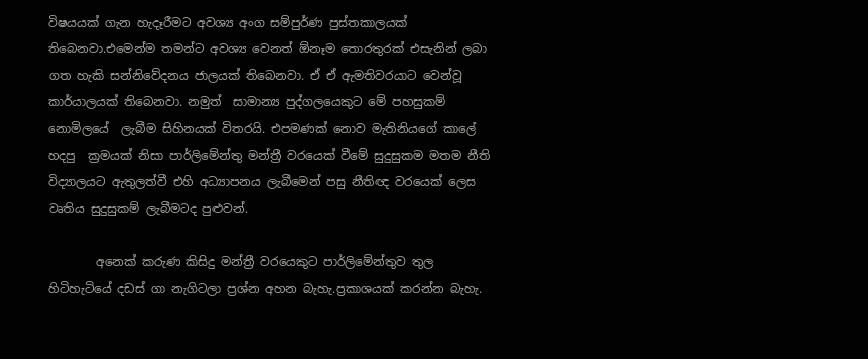විෂයයක් ගැන හැදෑරීමට අවශ්‍ය අංග සම්පුර්ණ පුස්තකාලයක් තිබෙනවා.එමෙන්ම තමන්ට අවශ්‍ය වෙනත් ඕනෑම තොරතුරක් එසැනින් ලබා ගත හැකි සන්නිවේදනය ජාලයක් තිබෙනවා. ඒ ඒ ඇමතිවරයාට වෙන්වූ කාර්යාලයක් තිබෙනවා. නමුත්  සාමාන්‍ය පුද්ගලයෙකුට මේ පහසුකම් නොමිලයේ  ලැබීම සිහිනයක් විතරයි. එපමණක් නොව මැතිනියගේ කාලේ හදපු  ක්‍රමයක් නිසා පාර්ලිමේන්තු මන්ත්‍රී වරයෙක් වීමේ සුදුසුකම මතම නීති විද්‍යාලයට ඇතුලත්වී එහි අධ්‍යාපනය ලැබීමෙන් පසු නීතිඥ වරයෙක් ලෙස වෘතිය සුදුසුකම් ලැබීමටද පුළුවන්.

        අනෙක් කරුණ කිසිදු මන්ත්‍රී වරයෙකුට පාර්ලිමේන්තුව තුල හිටිහැටියේ දඩස් ගා නැගිටලා ප්‍රශ්න අහන බැහැ.ප්‍රකාශයක් කරන්න බැහැ.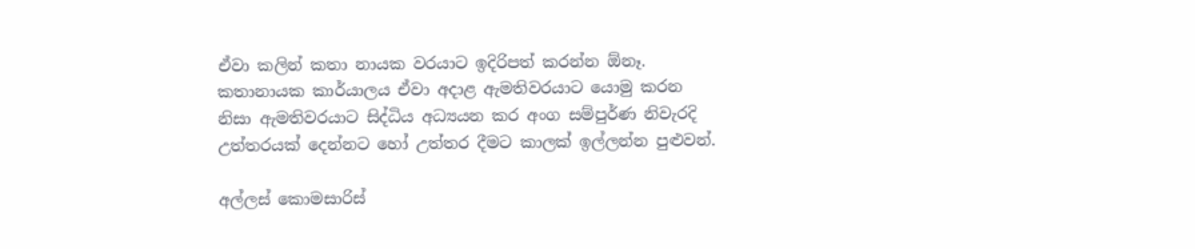ඒවා කලින් කතා නායක වරයාට ඉදිරිපත් කරන්න ඕනෑ. කතානායක කාර්යාලය ඒවා අදාළ ඇමතිවරයාට යොමු කරන නිසා ඇමතිවරයාට සිද්ධිය අධ්‍යයන කර අංග සම්පුර්ණ නිවැරදි උත්තරයක් දෙන්නට හෝ උත්තර දීමට කාලක් ඉල්ලන්න පුළුවන්.

අල්ලස් කොමසාරිස්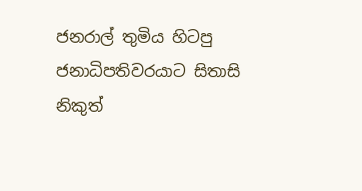ජනරාල් තුමිය හිටපු ජනාධිපතිවරයාට සිතාසි නිකුත්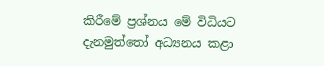කිරීමේ ප්‍රශ්නය මේ විධියට දැනමුත්තෝ අධ්‍යනය කළා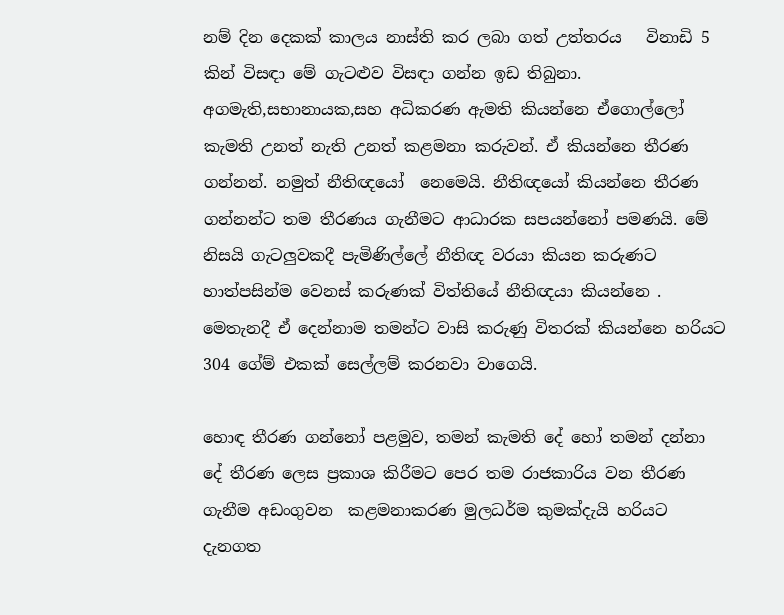නම් දින දෙකක් කාලය නාස්ති කර ලබා ගත් උත්තරය   විනාඩි 5 කින් විසඳා මේ ගැටළුව විසඳා ගන්න ඉඩ තිබුනා. අගමැති,සභානායක,සහ අධිකරණ ඇමති කියන්නෙ ඒගොල්ලෝ කැමති උනත් නැති උනත් කළමනා කරුවන්. ඒ කියන්නෙ තීරණ  ගන්නන්. නමුත් නීතිඥයෝ  නෙමෙයි. නීතිඥයෝ කියන්නෙ තීරණ ගන්නන්ට තම තීරණය ගැනීමට ආධාරක සපයන්නෝ පමණයි. මේ නිසයි ගැටලුවකදී පැමිණිල්ලේ නීතිඥ වරයා කියන කරුණට හාත්පසින්ම වෙනස් කරුණක් විත්තියේ නීතිඥයා කියන්නෙ . මෙතැනදී ඒ දෙන්නාම තමන්ට වාසි කරුණු විතරක් කියන්නෙ හරියට 304 ගේම් එකක් සෙල්ලම් කරනවා වාගෙයි.

හොඳ තීරණ ගන්නෝ පළමුව, තමන් කැමති දේ හෝ තමන් දන්නා දේ තීරණ ලෙස ප්‍රකාශ කිරීමට පෙර තම රාජකාරිය වන තීරණ ගැනීම අඩංගුවන  කළමනාකරණ මුලධර්ම කුමක්දැයි හරියට දැනගත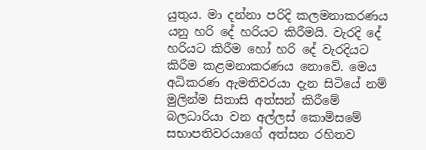යුතුය. මා දන්නා පරිදි කලමනාකරණය යනු හරි දේ හරියට කිරීමයි. වැරදි දේ හරියට කිරීම හෝ හරි දේ වැරදියට කිරීම කළමනාකරණය නොවේ. මෙය අධිකරණ ඇමතිවරයා දැන සිටියේ නම් මුලින්ම සිතාසි අත්සන් කිරීමේ බලධාරියා වන අල්ලස් කොමිසමේ සභාපතිවරයාගේ අත්සන රහිතව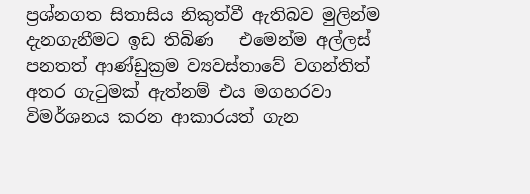ප්‍රශ්නගත සිතාසිය නිකුත්වී ඇතිබව මුලින්ම දැනගැනීමට ඉඩ තිබිණ   එමෙන්ම අල්ලස්  පනතත් ආණ්ඩුක්‍රම ව්‍යවස්තාවේ වගන්තිත් අතර ගැටුමක් ඇත්නම් එය මගහරවා විමර්ශනය කරන ආකාරයත් ගැන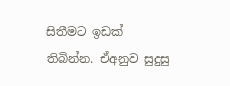සිතීමට ඉඩක් තිබින්න. ඒඅනුව සුදුසු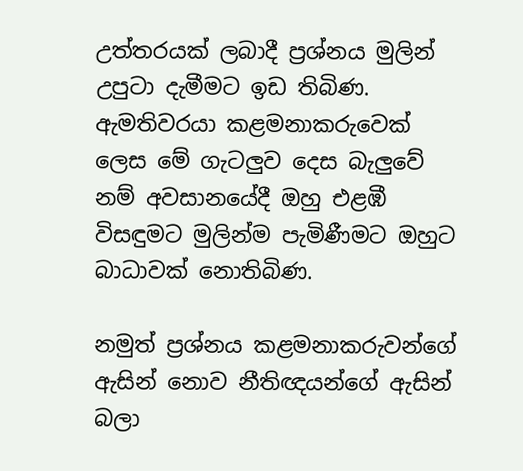උත්තරයක් ලබාදී ප්‍රශ්නය මුලින් උපුටා දැමීමට ඉඩ තිබිණ. ඇමතිවරයා කළමනාකරුවෙක් ලෙස මේ ගැටලුව දෙස බැලුවේ නම් අවසානයේදී ඔහු එළඹී විසඳුමට මුලින්ම පැමිණීමට ඔහුට බාධාවක් නොතිබිණ.

නමුත් ප්‍රශ්නය කළමනාකරුවන්ගේ ඇසින් නොව නීතිඥයන්ගේ ඇසින් බලා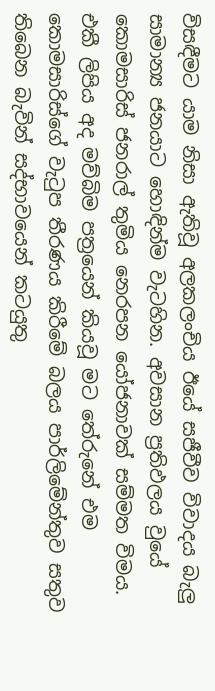විසඳීමට යාම නිසා ඇතිවූ අලකලංචිය ඊයේ සජීවීව විවාදය බැලු සාමාන්‍ය ජනයාට හොඳින්ම වැටහින. අවසාන ප්‍රතිඵලය වුයේ කොමසාරිස් ජනරාල් තුමිය නෙරපන යෝජනාවක් සම්මත විමය. එකී ලිපිය අද මව්බිම පත්‍රයෙන් කියවූ මට තේරුනේ එම කොමසාරිස්ගේ වැටුප තීරණය කිරීමේ බලය පාර්ලිමේන්තුව සතුව තිබෙන බැවින් සද්භාවයෙන් කටයුතු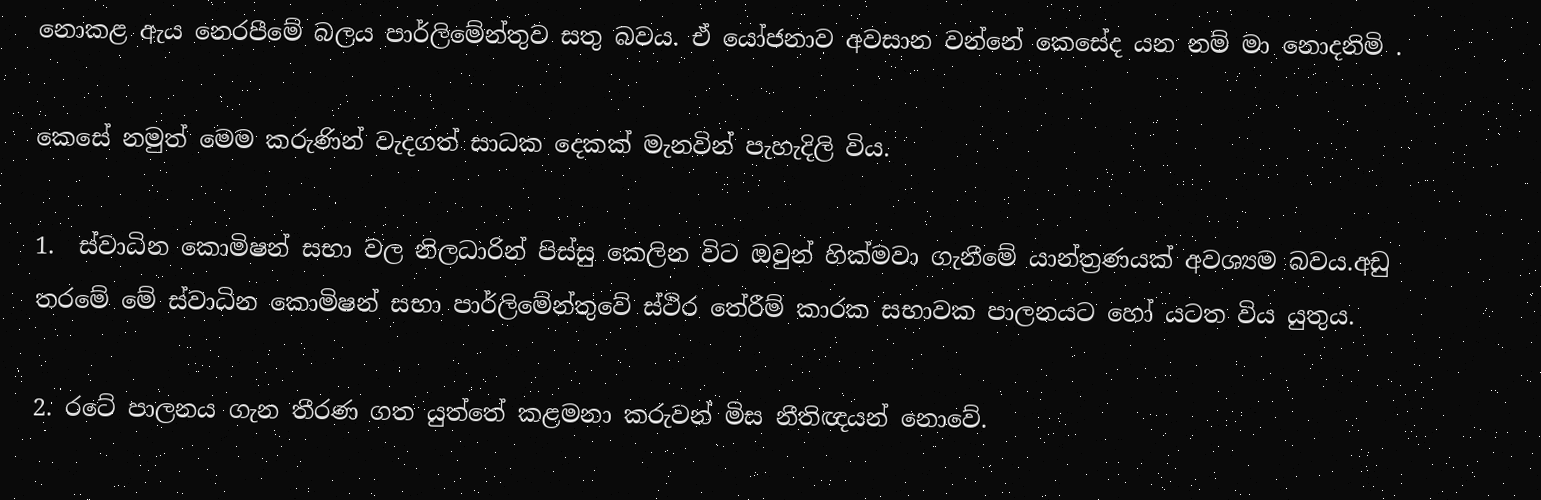නොකළ ඇය නෙරපීමේ බලය පාර්ලිමේන්තුව සතු බවය. ඒ යෝජනාව අවසාන වන්නේ කෙසේද යන නම් මා නොදනිමි .

කෙසේ නමුත් මෙම කරුණින් වැදගත් සාධක දෙකක් මැනවින් පැහැදිලි විය.

1.  ස්වාධින කොමිෂන් සභා වල නිලධාරින් පිස්සු කෙලින විට ඔවුන් හික්මවා ගැනීමේ යාන්ත්‍රණයක් අවශ්‍යම බවය.අඩු තරමේ මේ ස්වාධින කොමිෂන් සභා පාර්ලිමේන්තුවේ ස්ථිර තේරීම් කාරක සභාවක පාලනයට හෝ යටත විය යුතුය.

2. රටේ පාලනය ගැන තීරණ ගත යුත්තේ කළමනා කරුවන් මිස නීතිඥයන් නොවේ.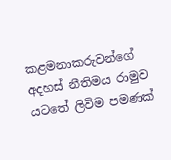කළමනාකරුවන්ගේ අදහස් නීතිමය රාමුව යටතේ ලිවිම පමණක්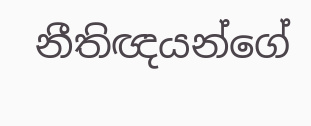නීතිඥයන්ගේ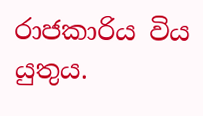රාජකාරිය විය  යුතුය.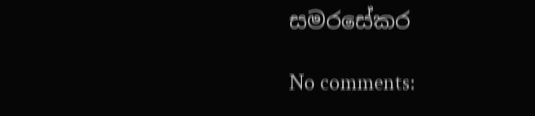සමරසේකර

No comments: